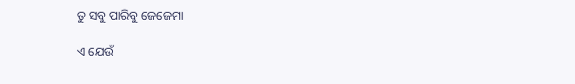ତୁ ସବୁ ପାରିବୁ ଜେଜେମା

ଏ ଯେଉଁ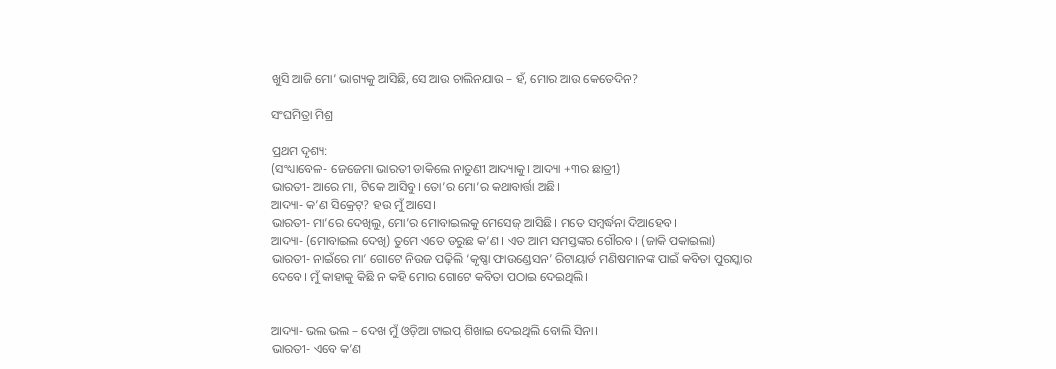ଖୁସି ଆଜି ମୋ’ ଭାଗ୍ୟକୁ ଆସିଛି, ସେ ଆଉ ଚାଲିନଯାଉ – ହଁ, ମୋର ଆଉ କେତେଦିନ?

ସଂଘମିତ୍ରା ମିଶ୍ର

ପ୍ରଥମ ଦୃଶ୍ୟ:
(ସଂଧ୍ୟାବେଳ- ଜେଜେମା ଭାରତୀ ଡାକିଲେ ନାତୁଣୀ ଆଦ୍ୟାକୁ। ଆଦ୍ୟା +୩ର ଛାତ୍ରୀ)
ଭାରତୀ- ଆରେ ମା, ଟିକେ ଆସିବୁ। ତୋ’ର ମୋ’ର କଥାବାର୍ତ୍ତା ଅଛି।
ଆଦ୍ୟା- କ’ଣ ସିକ୍ରେଟ୍‌? ହଉ ମୁଁ ଆସେ।
ଭାରତୀ- ମା’ରେ ଦେଖିଲୁ, ମୋ’ର ମୋବାଇଲକୁ ମେସେଜ୍ ଆସିଛି। ମତେ ସମ୍ବର୍ଦ୍ଧନା ଦିଆହେବ।
ଆଦ୍ୟା- (ମୋବାଇଲ ଦେଖି) ତୁମେ ଏତେ ଡରୁଛ କ’ଣ। ଏତ ଆମ ସମସ୍ତଙ୍କର ଗୌରବ। (ଜାକି ପକାଇଲା)
ଭାରତୀ- ନାଇଁରେ ମା’ ଗୋଟେ ନିଉଜ ପଢ଼ିଲି ‘କୃଷ୍ଣା ଫାଉଣ୍ଡେସନ’ ରିଟାୟାର୍ଡ ମଣିଷମାନଙ୍କ ପାଇଁ କବିତା ପୁରସ୍କାର ଦେବେ। ମୁଁ କାହାକୁ କିଛି ନ କହି ମୋର ଗୋଟେ କବିତା ପଠାଇ ଦେଇଥିଲି।


ଆଦ୍ୟା- ଭଲ ଭଲ – ଦେଖ ମୁଁ ଓଡ଼ିଆ ଟାଇପ୍ ଶିଖାଇ ଦେଇଥିଲି ବୋଲି ସିନା।
ଭାରତୀ- ଏବେ କ’ଣ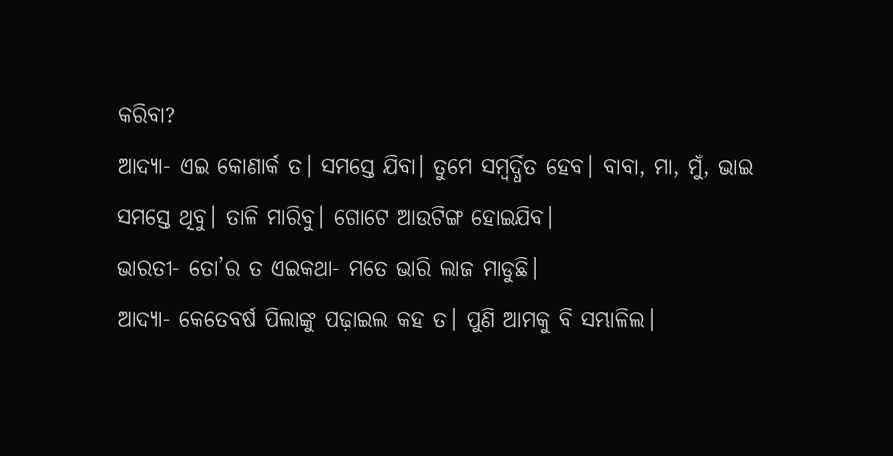କରିବା?
ଆଦ୍ୟା- ଏଇ କୋଣାର୍କ ତ। ସମସ୍ତେ ଯିବା। ତୁମେ ସମ୍ବର୍ଦ୍ଧିତ ହେବ। ବାବା, ମା, ମୁଁ, ଭାଇ ସମସ୍ତେ ଥିବୁ। ତାଳି ମାରିବୁ। ଗୋଟେ ଆଉଟିଙ୍ଗ ହୋଇଯିବ।
ଭାରତୀ- ତୋ’ର ତ ଏଇକଥା- ମତେ ଭାରି ଲାଜ ମାଡୁଛି।
ଆଦ୍ୟା- କେତେବର୍ଷ ପିଲାଙ୍କୁ ପଢ଼ାଇଲ କହ ତ। ପୁଣି ଆମକୁ ବି ସମ୍ଭାଳିଲ।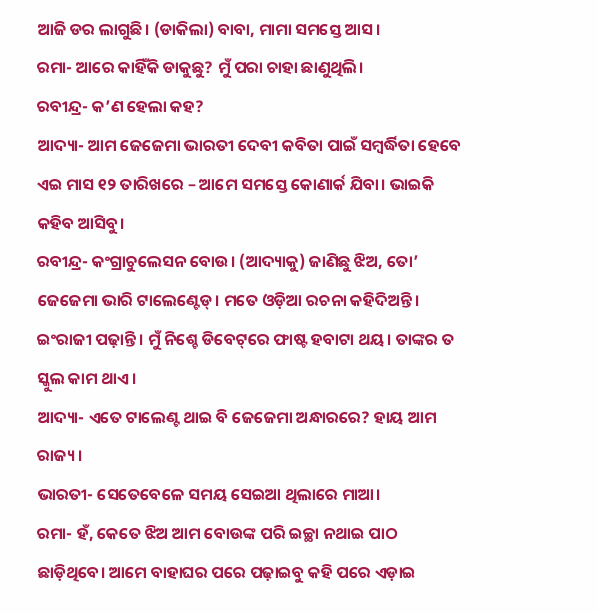ଆଜି ଡର ଲାଗୁଛି। (ଡାକିଲା) ବାବା, ମାମା ସମସ୍ତେ ଆସ।
ରମା- ଆରେ କାହିଁକି ଡାକୁଛୁ? ମୁଁ ପରା ଚାହା ଛାଣୁଥିଲି।
ରବୀନ୍ଦ୍ର- କ’ଣ ହେଲା କହ?
ଆଦ୍ୟା- ଆମ ଜେଜେମା ଭାରତୀ ଦେବୀ କବିତା ପାଇଁ ସମ୍ବର୍ଦ୍ଧିତା ହେବେ ଏଇ ମାସ ୧୨ ତାରିଖରେ – ଆମେ ସମସ୍ତେ କୋଣାର୍କ ଯିବା। ଭାଇକି କହିବ ଆସିବୁ।
ରବୀନ୍ଦ୍ର- କଂଗ୍ରାଚୁଲେସନ ବୋଉ। (ଆଦ୍ୟାକୁ) ଜାଣିଛୁ ଝିଅ, ତୋ’ ଜେଜେମା ଭାରି ଟାଲେଣ୍ଟେଡ୍। ମତେ ଓଡ଼ିଆ ରଚନା କହିଦିଅନ୍ତି। ଇଂରାଜୀ ପଢ଼ାନ୍ତି। ମୁଁ ନିଶ୍ଚେ ଡିବେଟ୍‌ରେ ଫାଷ୍ଟ ହବାଟା ଥୟ। ତାଙ୍କର ତ ସ୍କୁଲ କାମ ଥାଏ।
ଆଦ୍ୟା- ଏତେ ଟାଲେଣ୍ଟ ଥାଇ ବି ଜେଜେମା ଅନ୍ଧାରରେ? ହାୟ ଆମ ରାଜ୍ୟ।
ଭାରତୀ- ସେତେବେଳେ ସମୟ ସେଇଆ ଥିଲାରେ ମାଆ।
ରମା- ହଁ, କେତେ ଝିଅ ଆମ ବୋଉଙ୍କ ପରି ଇଚ୍ଛା ନଥାଇ ପାଠ ଛାଡ଼ିଥିବେ। ଆମେ ବାହାଘର ପରେ ପଢ଼ାଇବୁ କହି ପରେ ଏଡ଼ାଇ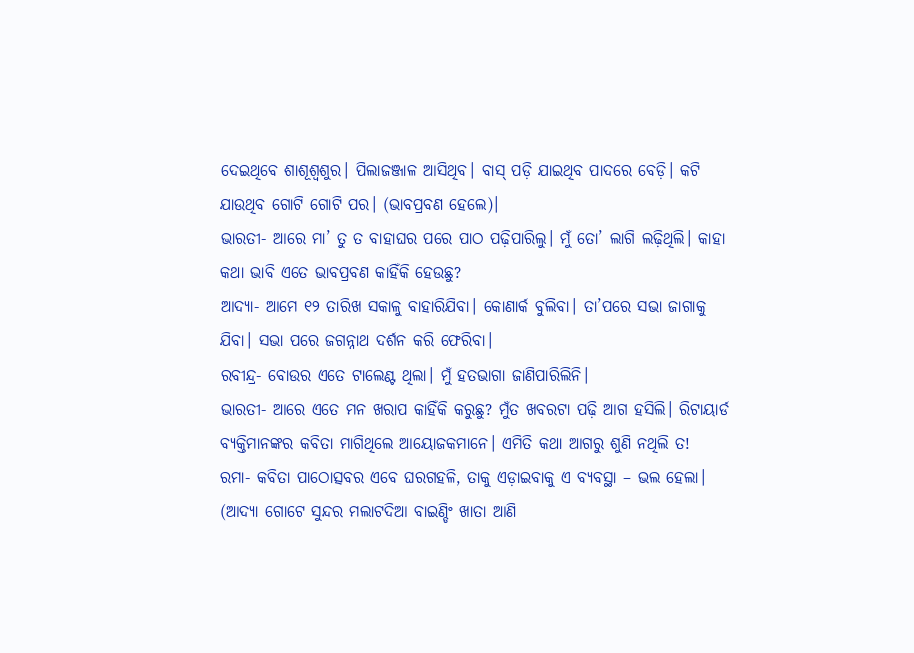ଦେଇଥିବେ ଶାଶୂଶ୍ୱଶୁର। ପିଲାଜଞ୍ଜାଳ ଆସିଥିବ। ବାସ୍ ପଡ଼ି ଯାଇଥିବ ପାଦରେ ବେଡ଼ି। କଟି ଯାଉଥିବ ଗୋଟି ଗୋଟି ପର। (ଭାବପ୍ରବଣ ହେଲେ)।
ଭାରତୀ- ଆରେ ମା’ ତୁ ତ ବାହାଘର ପରେ ପାଠ ପଢ଼ିପାରିଲୁ। ମୁଁ ତୋ’ ଲାଗି ଲଢ଼ିଥିଲି। କାହା କଥା ଭାବି ଏତେ ଭାବପ୍ରବଣ କାହିଁକି ହେଉଛୁ?
ଆଦ୍ୟା- ଆମେ ୧୨ ତାରିଖ ସକାଳୁ ବାହାରିଯିବା। କୋଣାର୍କ ବୁଲିବା। ତା’ପରେ ସଭା ଜାଗାକୁ ଯିବା। ସଭା ପରେ ଜଗନ୍ନାଥ ଦର୍ଶନ କରି ଫେରିବା।
ରବୀନ୍ଦ୍ର- ବୋଉର ଏତେ ଟାଲେଣ୍ଟ ଥିଲା। ମୁଁ ହତଭାଗା ଜାଣିପାରିଲିନି।
ଭାରତୀ- ଆରେ ଏତେ ମନ ଖରାପ କାହିଁକି କରୁଛୁ? ମୁଁତ ଖବରଟା ପଢ଼ି ଆଗ ହସିଲି। ରିଟାୟାର୍ଡ ବ୍ୟକ୍ତିମାନଙ୍କର କବିତା ମାଗିଥିଲେ ଆୟୋଜକମାନେ। ଏମିତି କଥା ଆଗରୁ ଶୁଣି ନଥିଲି ତ!
ରମା- କବିତା ପାଠୋତ୍ସବର ଏବେ ଘରଗହଳି, ତାକୁ ଏଡ଼ାଇବାକୁ ଏ ବ୍ୟବସ୍ଥା – ଭଲ ହେଲା। (ଆଦ୍ୟା ଗୋଟେ ସୁନ୍ଦର ମଲାଟଦିଆ ବାଇଣ୍ଡିଂ ଖାତା ଆଣି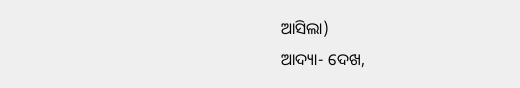ଆସିଲା)
ଆଦ୍ୟା- ଦେଖ,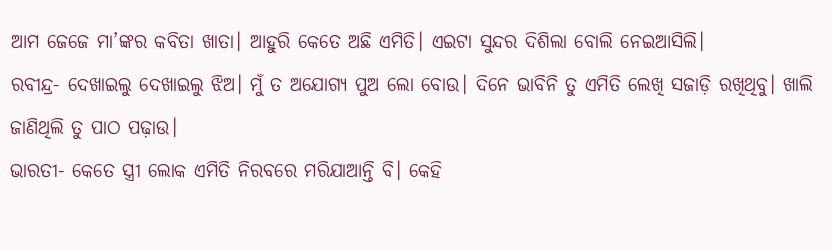ଆମ ଜେଜେ ମା’ଙ୍କର କବିତା ଖାତା। ଆହୁରି କେତେ ଅଛି ଏମିତି। ଏଇଟା ସୁନ୍ଦର ଦିଶିଲା ବୋଲି ନେଇଆସିଲି।
ରବୀନ୍ଦ୍ର- ଦେଖାଇଲୁ ଦେଖାଇଲୁ ଝିଅ। ମୁଁ ତ ଅଯୋଗ୍ୟ ପୁଅ ଲୋ ବୋଉ। ଦିନେ ଭାବିନି ତୁ ଏମିତି ଲେଖି ସଜାଡ଼ି ରଖିଥିବୁ। ଖାଲି ଜାଣିଥିଲି ତୁ ପାଠ ପଢ଼ାଉ।
ଭାରତୀ- କେତେ ସ୍ତ୍ରୀ ଲୋକ ଏମିତି ନିରବରେ ମରିଯାଆନ୍ତି ବି। କେହି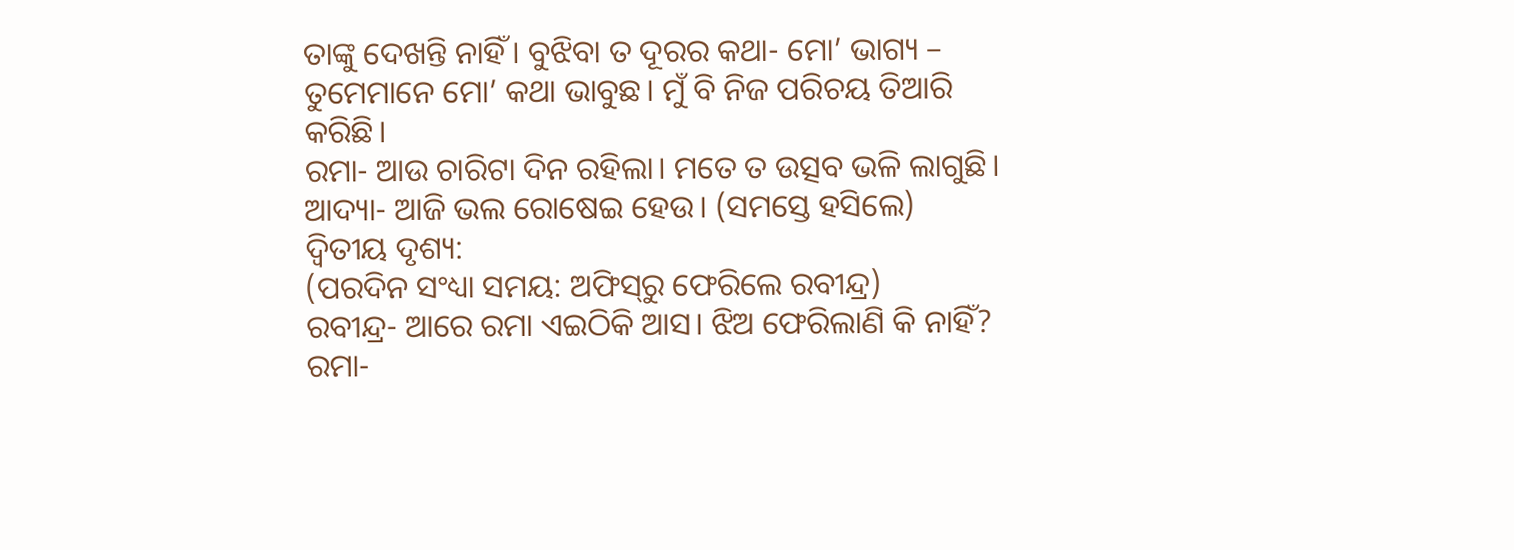ତାଙ୍କୁ ଦେଖନ୍ତି ନାହିଁ। ବୁଝିବା ତ ଦୂରର କଥା- ମୋ’ ଭାଗ୍ୟ – ତୁମେମାନେ ମୋ’ କଥା ଭାବୁଛ। ମୁଁ ବି ନିଜ ପରିଚୟ ତିଆରି କରିଛି।
ରମା- ଆଉ ଚାରିଟା ଦିନ ରହିଲା। ମତେ ତ ଉତ୍ସବ ଭଳି ଲାଗୁଛି।
ଆଦ୍ୟା- ଆଜି ଭଲ ରୋଷେଇ ହେଉ। (ସମସ୍ତେ ହସିଲେ)
ଦ୍ୱିତୀୟ ଦୃଶ୍ୟ:
(ପରଦିନ ସଂଧ୍ୟା ସମୟ: ଅଫିସ୍‌ରୁ ଫେରିଲେ ରବୀନ୍ଦ୍ର)
ରବୀନ୍ଦ୍ର- ଆରେ ରମା ଏଇଠିକି ଆସ। ଝିଅ ଫେରିଲାଣି କି ନାହିଁ?
ରମା-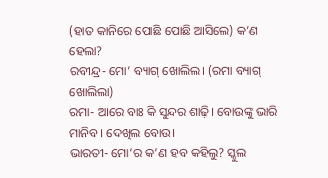(ହାତ କାନିରେ ପୋଛି ପୋଛି ଆସିଲେ) କ’ଣ ହେଲା?
ରବୀନ୍ଦ୍ର- ମୋ’ ବ୍ୟାଗ୍ ଖୋଲିଲ। (ରମା ବ୍ୟାଗ୍ ଖୋଲିଲା)
ରମା- ଆରେ ବାଃ କି ସୁନ୍ଦର ଶାଢ଼ି। ବୋଉଙ୍କୁ ଭାରି ମାନିବ। ଦେଖିଲ ବୋଉ।
ଭାରତୀ- ମୋ’ର କ’ଣ ହବ କହିଲୁ? ସ୍କୁଲ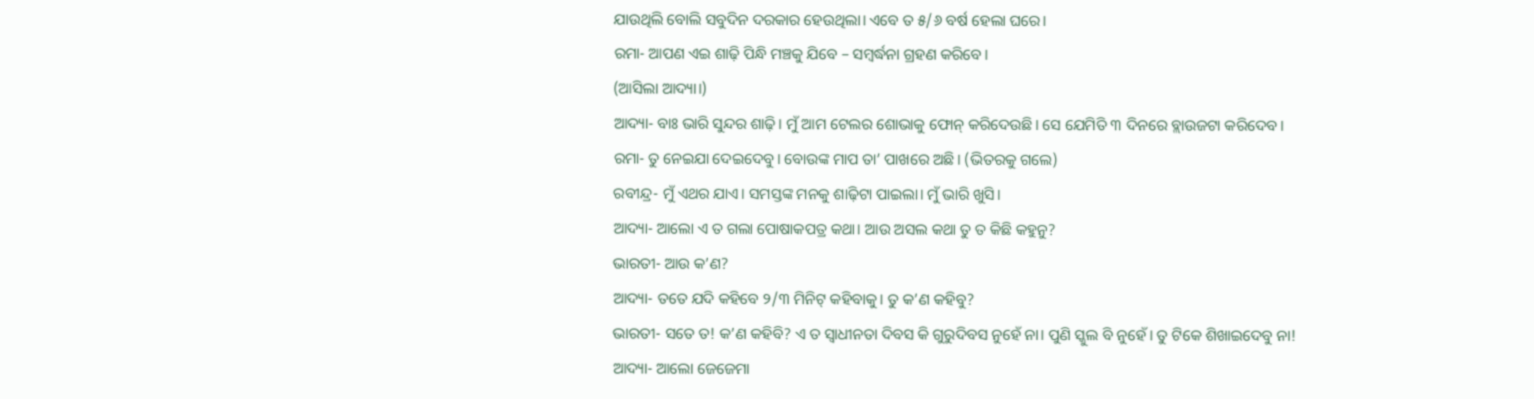ଯାଉଥିଲି ବୋଲି ସବୁଦିନ ଦରକାର ହେଉଥିଲା। ଏବେ ତ ୫/୬ ବର୍ଷ ହେଲା ଘରେ।
ରମା- ଆପଣ ଏଇ ଶାଢ଼ି ପିନ୍ଧି ମଞ୍ଚକୁ ଯିବେ – ସମ୍ବର୍ଦ୍ଧନା ଗ୍ରହଣ କରିବେ।
(ଆସିଲା ଆଦ୍ୟା।)
ଆଦ୍ୟା- ବାଃ ଭାରି ସୁନ୍ଦର ଶାଢ଼ି। ମୁଁ ଆମ ଟେଲର ଶୋଭାକୁ ଫୋନ୍ କରିଦେଉଛି। ସେ ଯେମିତି ୩ ଦିନରେ ବ୍ଲାଉଜଟା କରିଦେବ।
ରମା- ତୁ ନେଇଯା ଦେଇଦେବୁ। ବୋଉଙ୍କ ମାପ ତା’ ପାଖରେ ଅଛି। (ଭିତରକୁ ଗଲେ)
ରବୀନ୍ଦ୍ର- ମୁଁ ଏଥର ଯାଏ। ସମସ୍ତଙ୍କ ମନକୁ ଶାଢ଼ିଟା ପାଇଲା। ମୁଁ ଭାରି ଖୁସି।
ଆଦ୍ୟା- ଆଲୋ ଏ ତ ଗଲା ପୋଷାକପତ୍ର କଥା। ଆଉ ଅସଲ କଥା ତୁ ତ କିଛି କହୁନୁ?
ଭାରତୀ- ଆଉ କ’ଣ?
ଆଦ୍ୟା- ତତେ ଯଦି କହିବେ ୨/୩ ମିନିଟ୍ କହିବାକୁ। ତୁ କ’ଣ କହିବୁ?
ଭାରତୀ- ସତେ ତ! କ’ଣ କହିବି? ଏ ତ ସ୍ୱାଧୀନତା ଦିବସ କି ଗୁରୁଦିବସ ନୁହେଁ ନା। ପୁଣି ସ୍କୁଲ ବି ନୁହେଁ। ତୁ ଟିକେ ଶିଖାଇଦେବୁ ନା!
ଆଦ୍ୟା- ଆଲୋ ଜେଜେମା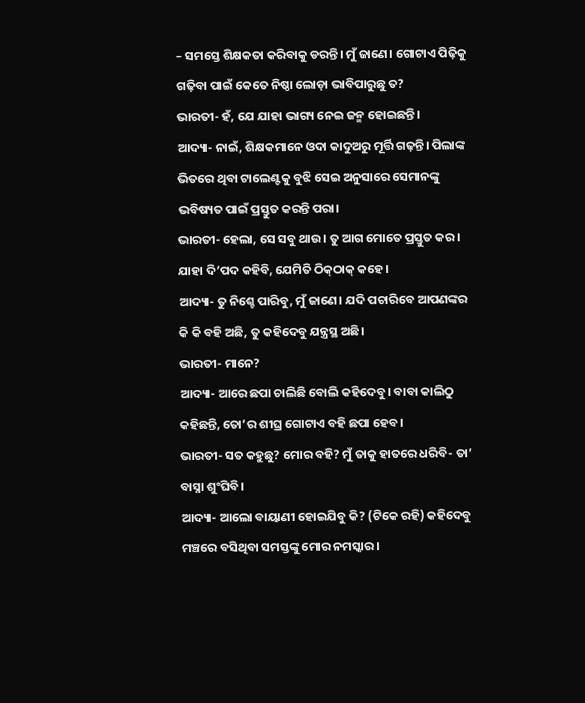– ସମସ୍ତେ ଶିକ୍ଷକତା କରିବାକୁ ଡରନ୍ତି। ମୁଁ ଜାଣେ। ଗୋଟାଏ ପିଢ଼ିକୁ ଗଢ଼ିବା ପାଇଁ କେତେ ନିଷ୍ଠା ଲୋଡ଼ା ଭାବିପାରୁଛୁ ତ?
ଭାରତୀ- ହଁ, ଯେ ଯାହା ଭାଗ୍ୟ ନେଇ ଜନ୍ମ ହୋଇଛନ୍ତି।
ଆଦ୍ୟା- ନାଇଁ, ଶିକ୍ଷକମାନେ ଓଦା କାଦୁଅରୁ ମୂର୍ତ୍ତି ଗଢ଼ନ୍ତି। ପିଲାଙ୍କ ଭିତରେ ଥିବା ଟାଲେଣ୍ଟକୁ ବୁଝି ସେଇ ଅନୁସାରେ ସେମାନଙ୍କୁ ଭବିଷ୍ୟତ ପାଇଁ ପ୍ରସ୍ତୁତ କରନ୍ତି ପରା।
ଭାରତୀ- ହେଲା, ସେ ସବୁ ଥାଉ। ତୁ ଆଗ ମୋତେ ପ୍ରସ୍ତୁତ କର। ଯାହା ଦି’ପଦ କହିବି, ଯେମିତି ଠିକ୍‌ଠାକ୍ କହେ।
ଆଦ୍ୟା- ତୁ ନିଶ୍ଚେ ପାରିବୁ, ମୁଁ ଜାଣେ। ଯଦି ପଚାରିବେ ଆପଣଙ୍କର କି କି ବହି ଅଛି, ତୁ କହିଦେବୁ ଯନ୍ତ୍ରସ୍ଥ ଅଛି।
ଭାରତୀ- ମାନେ?
ଆଦ୍ୟା- ଆରେ ଛପା ଚାଲିଛି ବୋଲି କହିଦେବୁ। ବାବା କାଲିଠୁ କହିଛନ୍ତି, ତୋ’ର ଶୀଘ୍ର ଗୋଟାଏ ବହି ଛପା ହେବ।
ଭାରତୀ- ସତ କହୁଛୁ? ମୋର ବହି? ମୁଁ ତାକୁ ହାତରେ ଧରିବି- ତା’ ବାସ୍ନା ଶୁଂଘିବି।
ଆଦ୍ୟା- ଆଲୋ ବାୟାଣୀ ହୋଇଯିବୁ କି? (ଟିକେ ରହି) କହିଦେବୁ ମଞ୍ଚରେ ବସିଥିବା ସମସ୍ତଙ୍କୁ ମୋର ନମସ୍କାର।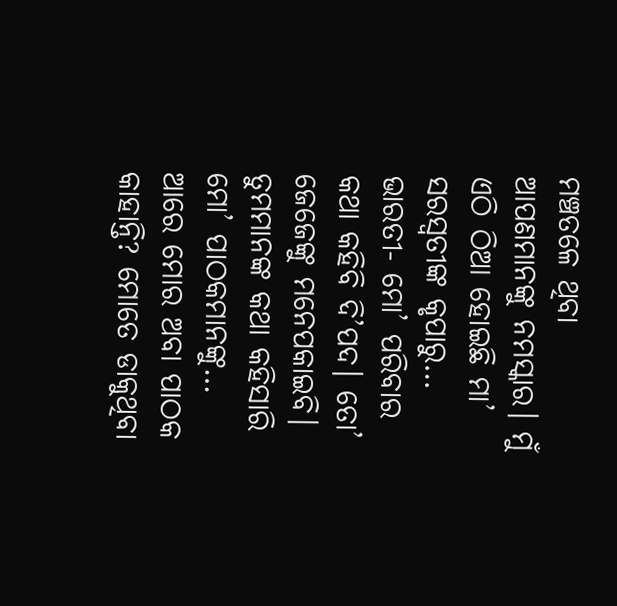ମଞ୍ଚତଳେ ଥିବା ଆପଣମାନଙ୍କୁ ନମସ୍କାର। ମୁଁ ଏଠି ଠିଆ ହୋଇଛି ମା’ ସରସ୍ୱତୀଙ୍କ କୃପାରୁ…
ଭାରତୀ- ମୋ’ ପରିବାର କଥା କହିବି ଦି’ପଦ। ତୋ’ ଜେଜେଙ୍କୁ ମନେପକାଇବି। ତୁମମାନଙ୍କ କଥା କହିସାରି ମୋ’ ପାଠକମାନଙ୍କୁ… ଆରେ ମୋର ଅବା ପାଠକ କାହାନ୍ତି? ମୋତେ ଡାକୁଥିବା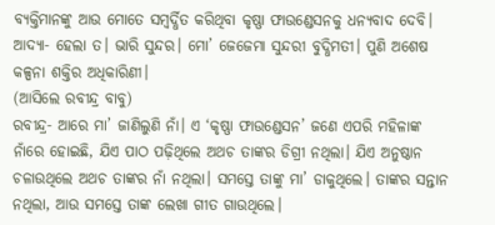ବ୍ୟକ୍ତିମାନଙ୍କୁ ଆଉ ମୋତେ ସମ୍ବର୍ଦ୍ଧିତ କରିଥିବା କୃଷ୍ଣା ଫାଉଣ୍ଡେସନକୁ ଧନ୍ୟବାଦ ଦେବି।
ଆଦ୍ୟା- ହେଲା ତ। ଭାରି ସୁନ୍ଦର। ମୋ’ ଜେଜେମା ସୁନ୍ଦରୀ ବୁଦ୍ଧିମତୀ। ପୁଣି ଅଶେଷ କଳ୍ପନା ଶକ୍ତିର ଅଧିକାରିଣୀ।
(ଆସିଲେ ରବୀନ୍ଦ୍ର ବାବୁ)
ରବୀନ୍ଦ୍ର- ଆରେ ମା’ ଜାଣିଲୁଣି ନାଁ। ଏ ‘କୃଷ୍ଣା ଫାଉଣ୍ଡେସନ’ ଜଣେ ଏପରି ମହିଳାଙ୍କ ନାଁରେ ହୋଇଛି, ଯିଏ ପାଠ ପଢ଼ିଥିଲେ ଅଥଚ ତାଙ୍କର ଡିଗ୍ରୀ ନଥିଲା। ଯିଏ ଅନୁଷ୍ଠାନ ଚଳାଉଥିଲେ ଅଥଚ ତାଙ୍କର ନାଁ ନଥିଲା। ସମସ୍ତେ ତାଙ୍କୁ ମା’ ଡାକୁଥିଲେ। ତାଙ୍କର ସନ୍ତାନ ନଥିଲା, ଆଉ ସମସ୍ତେ ତାଙ୍କ ଲେଖା ଗୀତ ଗାଉଥିଲେ।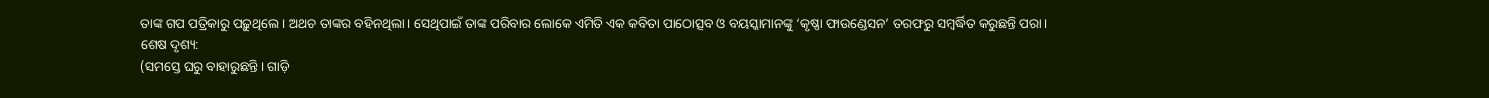ତାଙ୍କ ଗପ ପତ୍ରିକାରୁ ପଢ଼ୁଥିଲେ। ଅଥଚ ତାଙ୍କର ବହିନଥିଲା। ସେଥିପାଇଁ ତାଙ୍କ ପରିବାର ଲୋକେ ଏମିତି ଏକ କବିତା ପାଠୋତ୍ସବ ଓ ବୟସ୍କାମାନଙ୍କୁ ‘କୃଷ୍ଣା ଫାଉଣ୍ଡେସନ’ ତରଫରୁ ସମ୍ବର୍ଦ୍ଧିତ କରୁଛନ୍ତି ପରା।
ଶେଷ ଦୃଶ୍ୟ:
(ସମସ୍ତେ ଘରୁ ବାହାରୁଛନ୍ତି। ଗାଡ଼ି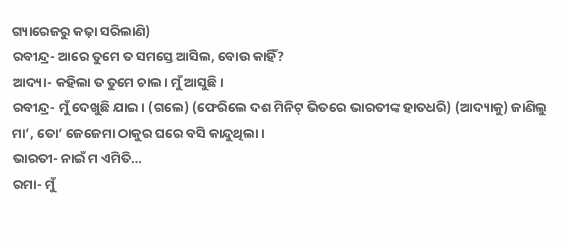ଗ୍ୟାରେଜରୁ କଢ଼ା ସରିଲାଣି)
ରବୀନ୍ଦ୍ର- ଆରେ ତୁମେ ତ ସମସ୍ତେ ଆସିଲ, ବୋଉ କାହିଁ?
ଆଦ୍ୟା- କହିଲା ତ ତୁମେ ଚାଲ। ମୁଁ ଆସୁଛି।
ରବୀନ୍ଦ୍ର- ମୁଁ ଦେଖୁଛି ଯାଇ। (ଗଲେ) (ଫେରିଲେ ଦଶ ମିନିଟ୍ ଭିତରେ ଭାରତୀଙ୍କ ହାତଧରି) (ଆଦ୍ୟାକୁ) ଜାଣିଲୁ ମା’, ତୋ’ ଜେଜେମା ଠାକୁର ଘରେ ବସି କାନ୍ଦୁଥିଲା।
ଭାରତୀ- ନାଇଁ ମ ଏମିତି…
ରମା- ମୁଁ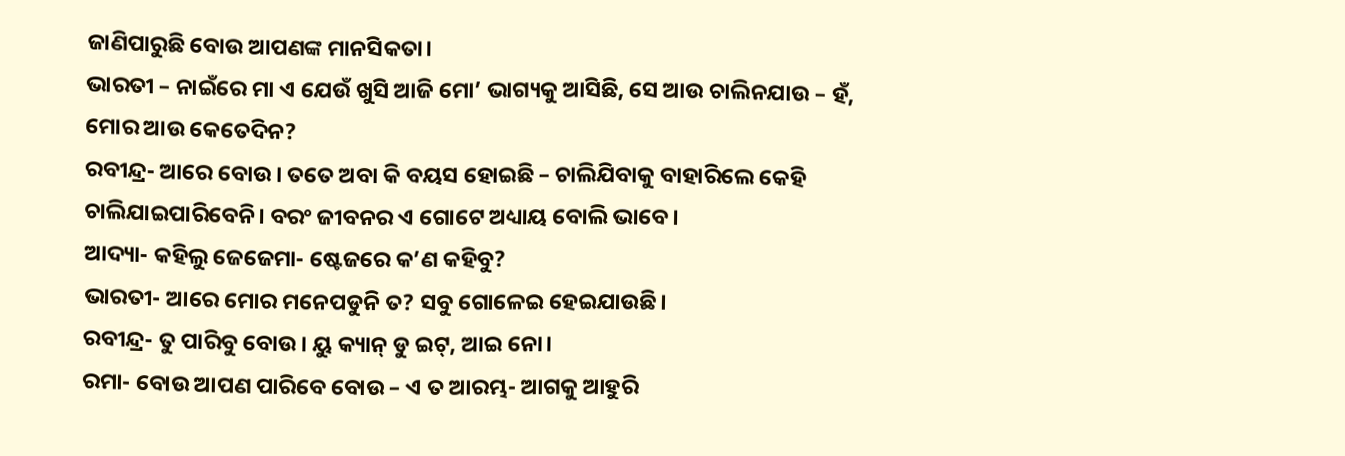ଜାଣିପାରୁଛି ବୋଉ ଆପଣଙ୍କ ମାନସିକତା।
ଭାରତୀ – ନାଇଁରେ ମା ଏ ଯେଉଁ ଖୁସି ଆଜି ମୋ’ ଭାଗ୍ୟକୁ ଆସିଛି, ସେ ଆଉ ଚାଲିନଯାଉ – ହଁ, ମୋର ଆଉ କେତେଦିନ?
ରବୀନ୍ଦ୍ର- ଆରେ ବୋଉ। ତତେ ଅବା କି ବୟସ ହୋଇଛି – ଚାଲିଯିବାକୁ ବାହାରିଲେ କେହି ଚାଲିଯାଇପାରିବେନି। ବରଂ ଜୀବନର ଏ ଗୋଟେ ଅଧ୍ୟାୟ ବୋଲି ଭାବେ।
ଆଦ୍ୟା- କହିଲୁ ଜେଜେମା- ଷ୍ଟେଜରେ କ’ଣ କହିବୁ?
ଭାରତୀ- ଆରେ ମୋର ମନେପଡୁନି ତ? ସବୁ ଗୋଳେଇ ହେଇଯାଉଛି।
ରବୀନ୍ଦ୍ର- ତୁ ପାରିବୁ ବୋଉ। ୟୁ କ୍ୟାନ୍ ଡୁ ଇଟ୍‌, ଆଇ ନୋ।
ରମା- ବୋଉ ଆପଣ ପାରିବେ ବୋଉ – ଏ ତ ଆରମ୍ଭ- ଆଗକୁ ଆହୁରି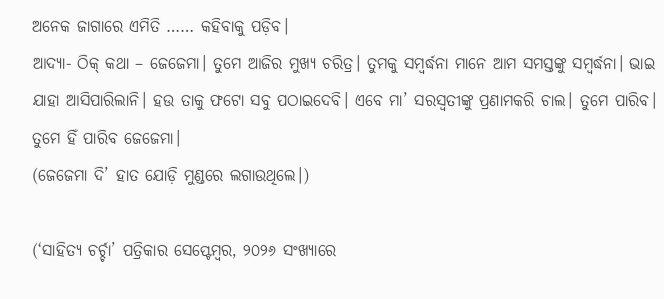ଅନେକ ଜାଗାରେ ଏମିତି …… କହିବାକୁ ପଡ଼ିବ।
ଆଦ୍ୟା- ଠିକ୍ କଥା – ଜେଜେମା। ତୁମେ ଆଜିର ମୁଖ୍ୟ ଚରିତ୍ର। ତୁମକୁ ସମ୍ବର୍ଦ୍ଧନା ମାନେ ଆମ ସମସ୍ତଙ୍କୁ ସମ୍ବର୍ଦ୍ଧନା। ଭାଇ ଯାହା ଆସିପାରିଲାନି। ହଉ ତାକୁ ଫଟୋ ସବୁ ପଠାଇଦେବି। ଏବେ ମା’ ସରସ୍ୱତୀଙ୍କୁ ପ୍ରଣାମକରି ଚାଲ। ତୁମେ ପାରିବ। ତୁମେ ହିଁ ପାରିବ ଜେଜେମା।
(ଜେଜେମା ଦି’ ହାତ ଯୋଡ଼ି ମୁଣ୍ଡରେ ଲଗାଉଥିଲେ।)

(‘ସାହିତ୍ୟ ଚର୍ଚ୍ଚା’ ପତ୍ରିକାର ସେପ୍ଟେମ୍ବର, ୨୦୨୬ ସଂଖ୍ୟାରେ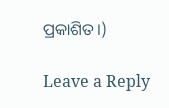ପ୍ରକାଶିତ।)

Leave a Reply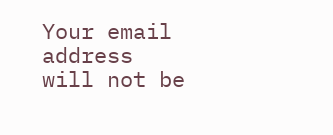Your email address will not be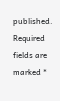published. Required fields are marked *